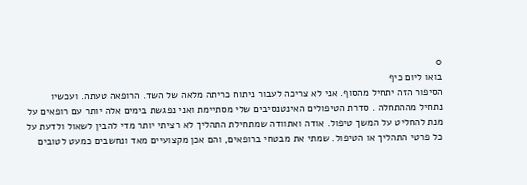0
בואו ליום כיף
הסיפור הזה יתחיל מהסוף. אני לא צריכה לעבור ניתוח כריתה מלאה של השד. הרופאה טעתה. ועכשיו נתחיל מההתחלה . סדרת הטיפולים האינטנסיבים שלי מסתיימת ואני נפגשת בימים אלה יותר עם רופאים על מנת להחליט על המשך טיפול. אודה ואתוודה שמתחילת התהליך לא רציתי יותר מדי להבין לשאול ולדעת על כל פרטי התהליך או הטיפול. שמתי את מבטחי ברופאים, והם אכן מקצועיים מאד ונחשבים כמעט לטובים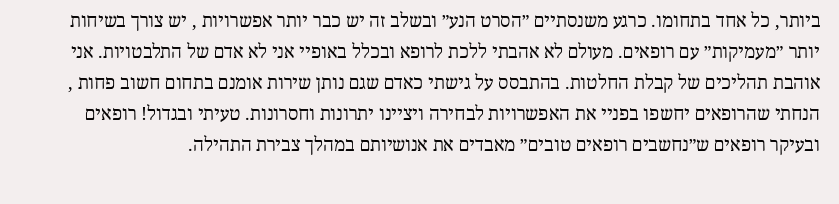ביותר, כל אחד בתחומו. כרגע משנסתיים ״הסרט הנע״ ובשלב זה יש כבר יותר אפשרויות , יש צורך בשיחות יותר ״מעמיקות״ עם רופאים. מעולם לא אהבתי ללכת לרופא ובכלל באופיי אני לא אדם של התלבטויות. אני אוהבת תהליכים של קבלת החלטות. בהתבסס על גישתי כאדם שגם נותן שירות אומנם בתחום חשוב פחות , הנחתי שהרופאים יחשפו בפניי את האפשרויות לבחירה ויציינו יתרונות וחסרונות. טעיתי ובגדול! רופאים ובעיקר רופאים ש״נחשבים רופאים טובים״ מאבדים את אנושיותם במהלך צבירת התהילה.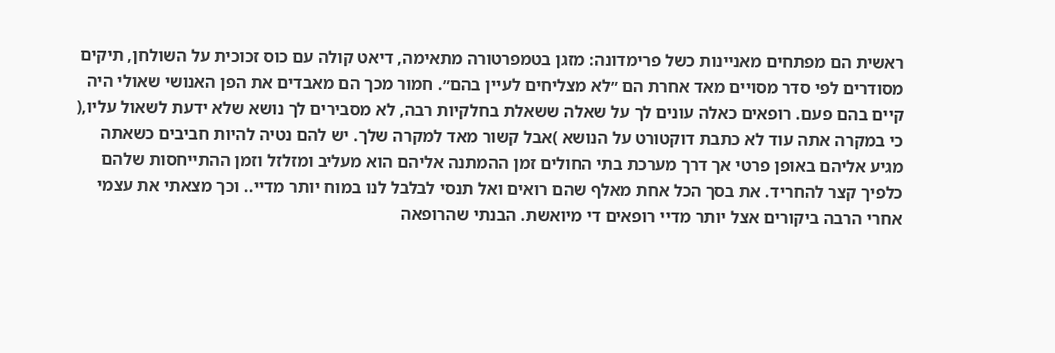ראשית הם מפתחים מאניינות כשל פרימדונה: מזגן בטמפרטורה מתאימה, דיאט קולה עם כוס זכוכית על השולחן, תיקים מסודרים לפי סדר מסויים מאד אחרת הם ״לא מצליחים לעיין בהם״. חמור מכך הם מאבדים את הפן האנושי שאולי היה קיים בהם פעם. רופאים כאלה עונים לך על שאלה ששאלת בחלקיות רבה, לא מסבירים לך נושא שלא ידעת לשאול עליו,( כי במקרה אתה עוד לא כתבת דוקטורט על הנושא )אבל קשור מאד למקרה שלך. יש להם נטיה להיות חביבים כשאתה מגיע אליהם באופן פרטי אך דרך מערכת בתי החולים זמן ההמתנה אליהם הוא מעליב ומזלזל וזמן ההתייחסות שלהם כלפיך קצר להחריד. את בסך הכל אחת מאלף שהם רואים ואל תנסי לבלבל לנו במוח יותר מדיי.. וכך מצאתי את עצמי אחרי הרבה ביקורים אצל יותר מדיי רופאים די מיואשת. הבנתי שהרופאה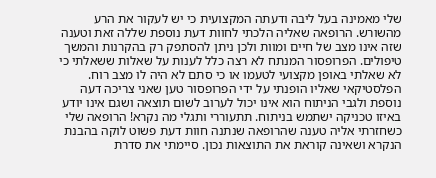שלי מאמינה בעל ליבה ודעתה המקצועית כי יש לעקור את הרע מהשורש. הרופאה שאליה הלכתי לחוות דעת נוספת שללה זאת וטענה שזה אינו מצב של חיים ומוות ולכן ניתן להסתפק רק בהקרנות והמשך טיפולים. הפרופסור המנתח לא רצה כלל לענות על שאלות ששאלתי כי לא שאלתי באופן מקצועי לטעמו או כי סתם לא היה לו מצב רוח. הפלסטיקאי שאליו הופנתי על ידי הפרופסור טען שאני צריכה דעה נוספת ולגבי הניתוח הוא אינו יכול לערוב לשום תוצאה ושגם אינו יודע באיזו טכניקה ישתמש בניתוח. תתעוררי ותגלי מה נקרא! הרופאה שלי כשחזרתי אליה טענה שהרופאה שנתנה חוות דעת פשוט לוקה בהבנת הנקרא ושאינה קוראת את התוצאות נכון. סיימתי את סדרת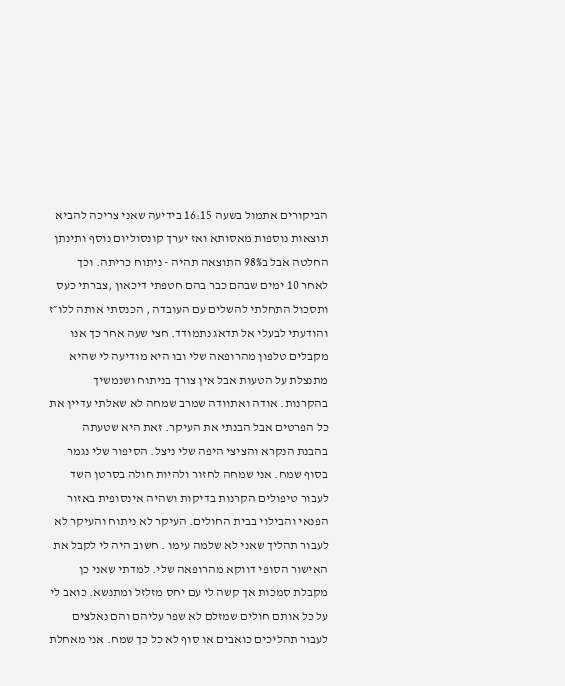הביקורים אתמול בשעה 16:15 בידיעה שאני צריכה להביא תוצאות נוספות מאסותא ואז יערך קונסוליום נוסף ותינתן החלטה אבל ב98% התוצאה תהיה - ניתוח כריתה. וכך לאחר 10 ימים שבהם כבר בהם חטפתי דיכאון ,צברתי כעס ותסכול התחלתי להשלים עם העובדה , הכנסתי אותה ללו״ז והודעתי לבעלי אל תדאג נתמודד. חצי שעה אחר כך אנו מקבלים טלפון מהרופאה שלי ובו היא מודיעה לי שהיא מתנצלת על הטעות אבל אין צורך בניתוח ושנמשיך בהקרנות. אודה ואתוודה שמרב שמחה לא שאלתי עדיין את כל הפרטים אבל הבנתי את העיקר. זאת היא שטעתה בהבנת הנקרא והציצי היפה שלי ניצל. הסיפור שלי נגמר בסוף שמח. אני שמחה לחזור ולהיות חולה בסרטן השד לעבור טיפולים הקרנות בדיקות ושהיה אינסופית באזור הפנאי והבילוי בבית החולים. העיקר לא ניתוח והעיקר לא לעבור תהליך שאני לא שלמה עימו . חשוב היה לי לקבל את האישור הסופי דווקא מהרופאה שלי. למדתי שאני כן מקבלת סמכות אך קשה לי עם יחס מזלזל ומתנשא. כואב לי על כל אותם חולים שמזלם לא שפר עליהם והם נאלצים לעבור תהליכים כואבים או סוף לא כל כך שמח. אני מאחלת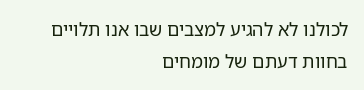לכולנו לא להגיע למצבים שבו אנו תלויים בחוות דעתם של מומחים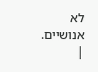לא אנושיים.
|